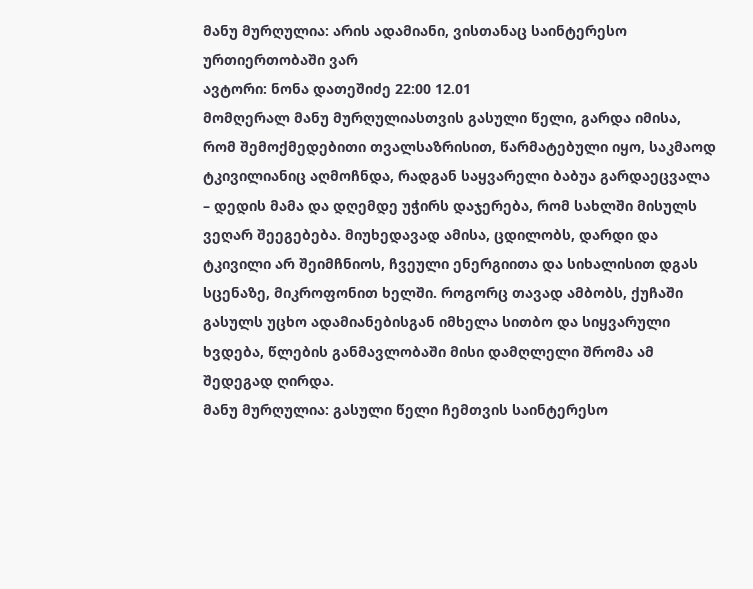მანუ მურღულია: არის ადამიანი, ვისთანაც საინტერესო ურთიერთობაში ვარ
ავტორი: ნონა დათეშიძე 22:00 12.01
მომღერალ მანუ მურღულიასთვის გასული წელი, გარდა იმისა, რომ შემოქმედებითი თვალსაზრისით, წარმატებული იყო, საკმაოდ ტკივილიანიც აღმოჩნდა, რადგან საყვარელი ბაბუა გარდაეცვალა – დედის მამა და დღემდე უჭირს დაჯერება, რომ სახლში მისულს ვეღარ შეეგებება. მიუხედავად ამისა, ცდილობს, დარდი და ტკივილი არ შეიმჩნიოს, ჩვეული ენერგიითა და სიხალისით დგას სცენაზე, მიკროფონით ხელში. როგორც თავად ამბობს, ქუჩაში გასულს უცხო ადამიანებისგან იმხელა სითბო და სიყვარული ხვდება, წლების განმავლობაში მისი დამღლელი შრომა ამ შედეგად ღირდა.
მანუ მურღულია: გასული წელი ჩემთვის საინტერესო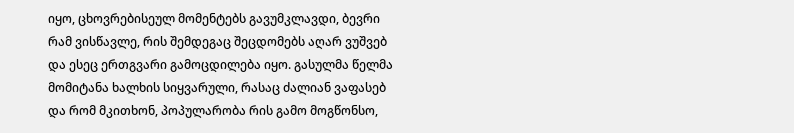იყო, ცხოვრებისეულ მომენტებს გავუმკლავდი, ბევრი რამ ვისწავლე, რის შემდეგაც შეცდომებს აღარ ვუშვებ და ესეც ერთგვარი გამოცდილება იყო. გასულმა წელმა მომიტანა ხალხის სიყვარული, რასაც ძალიან ვაფასებ და რომ მკითხონ, პოპულარობა რის გამო მოგწონსო,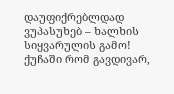დაუფიქრებლდად ვუპასუხებ – ხალხის სიყვარულის გამო! ქუჩაში რომ გავდივარ,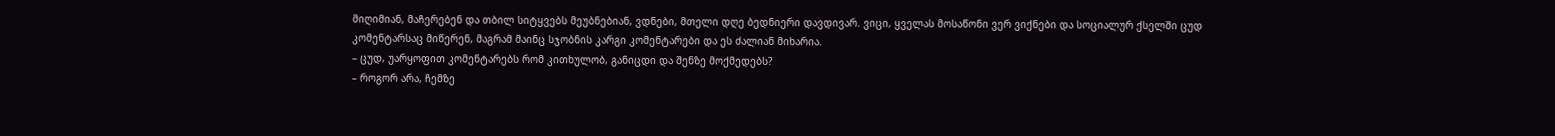მიღიმიან, მაჩერებენ და თბილ სიტყვებს მეუბნებიან, ვდნები, მთელი დღე ბედნიერი დავდივარ. ვიცი, ყველას მოსაწონი ვერ ვიქნები და სოციალურ ქსელში ცუდ კომენტარსაც მიწერენ, მაგრამ მაინც სჯობნის კარგი კომენტარები და ეს ძალიან მიხარია.
– ცუდ, უარყოფით კომენტარებს რომ კითხულობ, განიცდი და შენზე მოქმედებს?
– როგორ არა, ჩემზე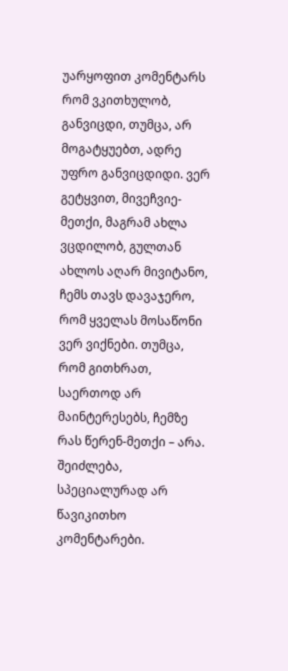უარყოფით კომენტარს რომ ვკითხულობ, განვიცდი, თუმცა, არ მოგატყუებთ, ადრე უფრო განვიცდიდი. ვერ გეტყვით, მივეჩვიე-მეთქი, მაგრამ ახლა ვცდილობ, გულთან ახლოს აღარ მივიტანო, ჩემს თავს დავაჯერო, რომ ყველას მოსაწონი ვერ ვიქნები. თუმცა, რომ გითხრათ, საერთოდ არ მაინტერესებს, ჩემზე რას წერენ-მეთქი – არა. შეიძლება, სპეციალურად არ წავიკითხო კომენტარები.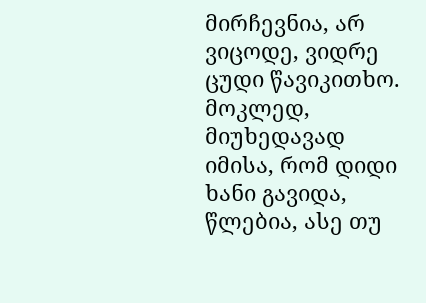მირჩევნია, არ ვიცოდე, ვიდრე ცუდი წავიკითხო. მოკლედ, მიუხედავად იმისა, რომ დიდი ხანი გავიდა, წლებია, ასე თუ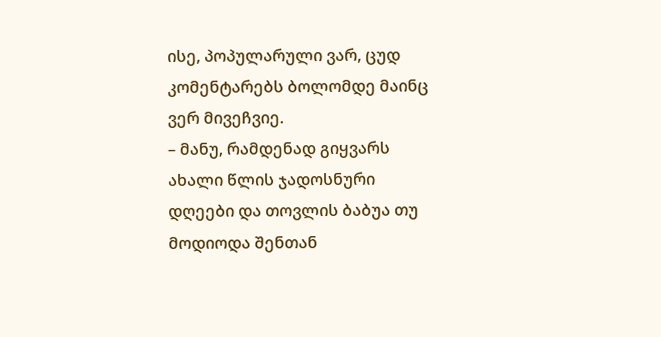ისე, პოპულარული ვარ, ცუდ კომენტარებს ბოლომდე მაინც ვერ მივეჩვიე.
– მანუ, რამდენად გიყვარს ახალი წლის ჯადოსნური დღეები და თოვლის ბაბუა თუ მოდიოდა შენთან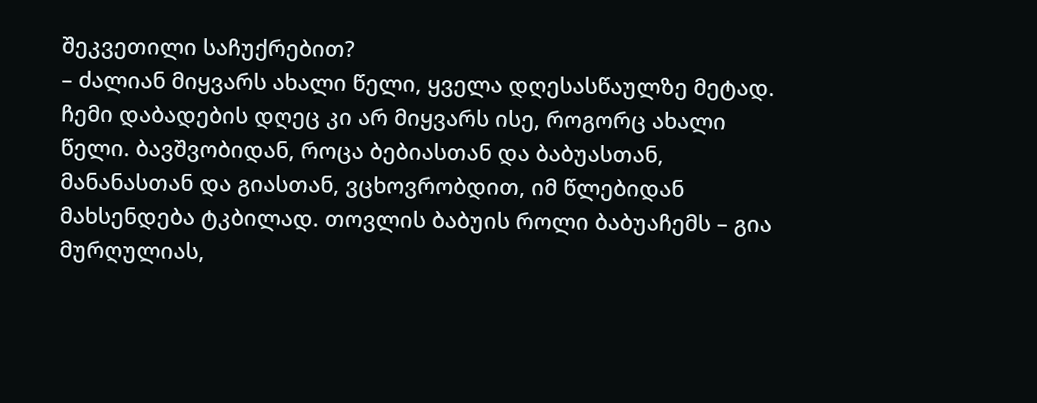შეკვეთილი საჩუქრებით?
– ძალიან მიყვარს ახალი წელი, ყველა დღესასწაულზე მეტად. ჩემი დაბადების დღეც კი არ მიყვარს ისე, როგორც ახალი წელი. ბავშვობიდან, როცა ბებიასთან და ბაბუასთან, მანანასთან და გიასთან, ვცხოვრობდით, იმ წლებიდან მახსენდება ტკბილად. თოვლის ბაბუის როლი ბაბუაჩემს – გია მურღულიას,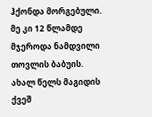ჰქონდა მორგებული. მე კი 12 წლამდე მჯეროდა ნამდვილი თოვლის ბაბუის. ახალ წელს მაგიდის ქვეშ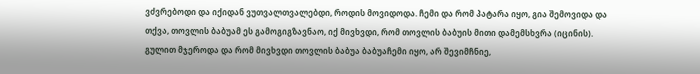ვძვრებოდი და იქიდან ვუთვალთვალებდი, როდის მოვიდოდა. ჩემი და რომ პატარა იყო, გია შემოვიდა და თქვა, თოვლის ბაბუამ ეს გამოგიგზავნაო, იქ მივხვდი, რომ თოვლის ბაბუის მითი დამემსხვრა (იცინის). გულით მჯეროდა და რომ მივხვდი თოვლის ბაბუა ბაბუაჩემი იყო, არ შევიმჩნიე,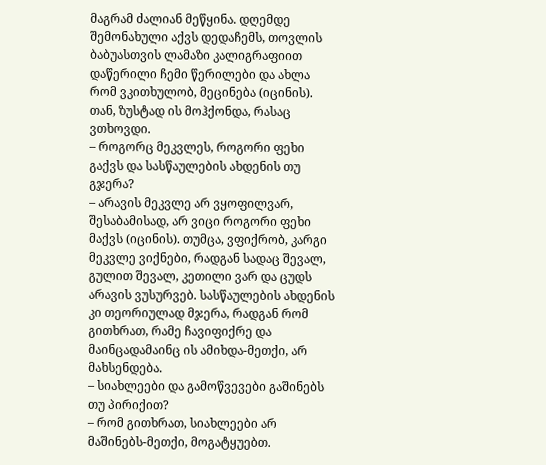მაგრამ ძალიან მეწყინა. დღემდე შემონახული აქვს დედაჩემს, თოვლის ბაბუასთვის ლამაზი კალიგრაფიით დაწერილი ჩემი წერილები და ახლა რომ ვკითხულობ, მეცინება (იცინის). თან, ზუსტად ის მოჰქონდა, რასაც ვთხოვდი.
– როგორც მეკვლეს, როგორი ფეხი გაქვს და სასწაულების ახდენის თუ გჯერა?
– არავის მეკვლე არ ვყოფილვარ, შესაბამისად, არ ვიცი როგორი ფეხი მაქვს (იცინის). თუმცა, ვფიქრობ, კარგი მეკვლე ვიქნები, რადგან სადაც შევალ, გულით შევალ, კეთილი ვარ და ცუდს არავის ვუსურვებ. სასწაულების ახდენის კი თეორიულად მჯერა, რადგან რომ გითხრათ, რამე ჩავიფიქრე და მაინცადამაინც ის ამიხდა-მეთქი, არ მახსენდება.
– სიახლეები და გამოწვევები გაშინებს თუ პირიქით?
– რომ გითხრათ, სიახლეები არ მაშინებს-მეთქი, მოგატყუებთ.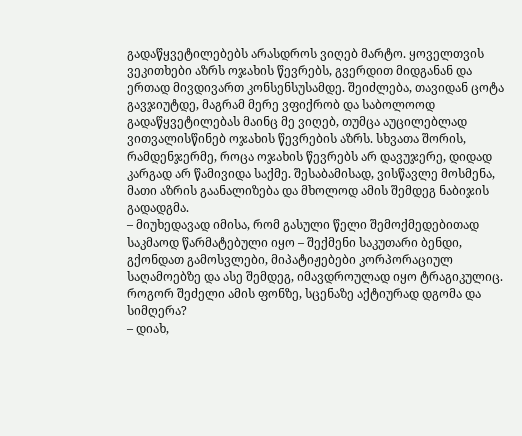გადაწყვეტილებებს არასდროს ვიღებ მარტო. ყოველთვის ვეკითხები აზრს ოჯახის წევრებს, გვერდით მიდგანან და ერთად მივდივართ კონსენსუსამდე. შეიძლება, თავიდან ცოტა გავჯიუტდე, მაგრამ მერე ვფიქრობ და საბოლოოდ გადაწყვეტილებას მაინც მე ვიღებ, თუმცა აუცილებლად ვითვალისწინებ ოჯახის წევრების აზრს. სხვათა შორის, რამდენჯერმე, როცა ოჯახის წევრებს არ დავუჯერე, დიდად კარგად არ წამივიდა საქმე. შესაბამისად, ვისწავლე მოსმენა, მათი აზრის გაანალიზება და მხოლოდ ამის შემდეგ ნაბიჯის გადადგმა.
– მიუხედავად იმისა, რომ გასული წელი შემოქმედებითად საკმაოდ წარმატებული იყო – შექმენი საკუთარი ბენდი, გქონდათ გამოსვლები, მიპატიჟებები კორპორაციულ საღამოებზე და ასე შემდეგ, იმავდროულად იყო ტრაგიკულიც. როგორ შეძელი ამის ფონზე, სცენაზე აქტიურად დგომა და სიმღერა?
– დიახ,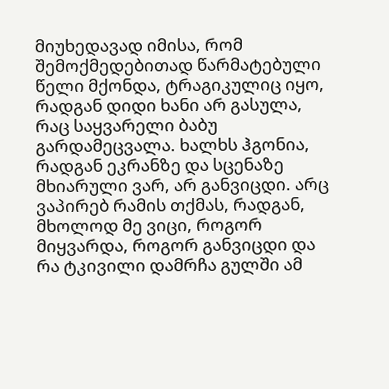მიუხედავად იმისა, რომ შემოქმედებითად წარმატებული წელი მქონდა, ტრაგიკულიც იყო, რადგან დიდი ხანი არ გასულა, რაც საყვარელი ბაბუ გარდამეცვალა. ხალხს ჰგონია, რადგან ეკრანზე და სცენაზე მხიარული ვარ, არ განვიცდი. არც ვაპირებ რამის თქმას, რადგან, მხოლოდ მე ვიცი, როგორ მიყვარდა, როგორ განვიცდი და რა ტკივილი დამრჩა გულში ამ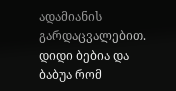ადამიანის გარდაცვალებით. დიდი ბებია და ბაბუა რომ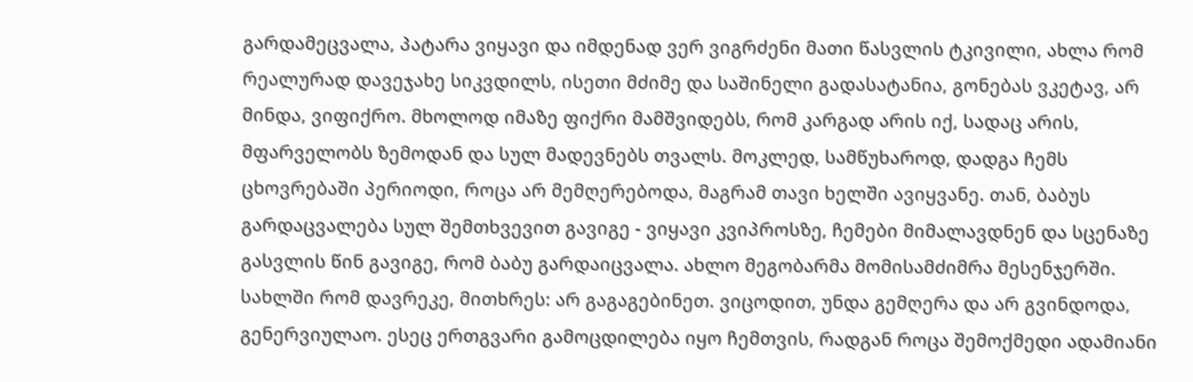გარდამეცვალა, პატარა ვიყავი და იმდენად ვერ ვიგრძენი მათი წასვლის ტკივილი, ახლა რომ რეალურად დავეჯახე სიკვდილს, ისეთი მძიმე და საშინელი გადასატანია, გონებას ვკეტავ, არ მინდა, ვიფიქრო. მხოლოდ იმაზე ფიქრი მამშვიდებს, რომ კარგად არის იქ, სადაც არის, მფარველობს ზემოდან და სულ მადევნებს თვალს. მოკლედ, სამწუხაროდ, დადგა ჩემს ცხოვრებაში პერიოდი, როცა არ მემღერებოდა, მაგრამ თავი ხელში ავიყვანე. თან, ბაბუს გარდაცვალება სულ შემთხვევით გავიგე - ვიყავი კვიპროსზე, ჩემები მიმალავდნენ და სცენაზე გასვლის წინ გავიგე, რომ ბაბუ გარდაიცვალა. ახლო მეგობარმა მომისამძიმრა მესენჯერში. სახლში რომ დავრეკე, მითხრეს: არ გაგაგებინეთ. ვიცოდით, უნდა გემღერა და არ გვინდოდა, გენერვიულაო. ესეც ერთგვარი გამოცდილება იყო ჩემთვის, რადგან როცა შემოქმედი ადამიანი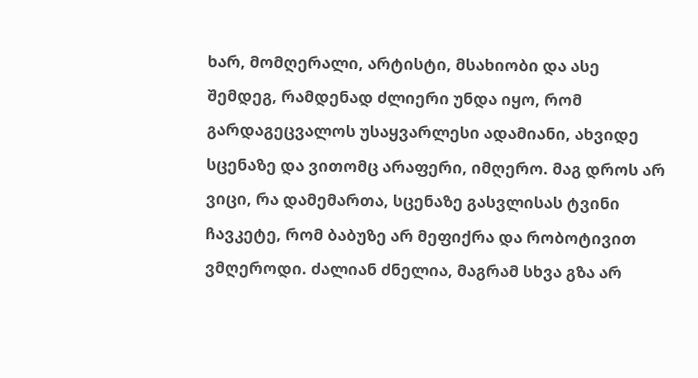ხარ, მომღერალი, არტისტი, მსახიობი და ასე შემდეგ, რამდენად ძლიერი უნდა იყო, რომ გარდაგეცვალოს უსაყვარლესი ადამიანი, ახვიდე სცენაზე და ვითომც არაფერი, იმღერო. მაგ დროს არ ვიცი, რა დამემართა, სცენაზე გასვლისას ტვინი ჩავკეტე, რომ ბაბუზე არ მეფიქრა და რობოტივით ვმღეროდი. ძალიან ძნელია, მაგრამ სხვა გზა არ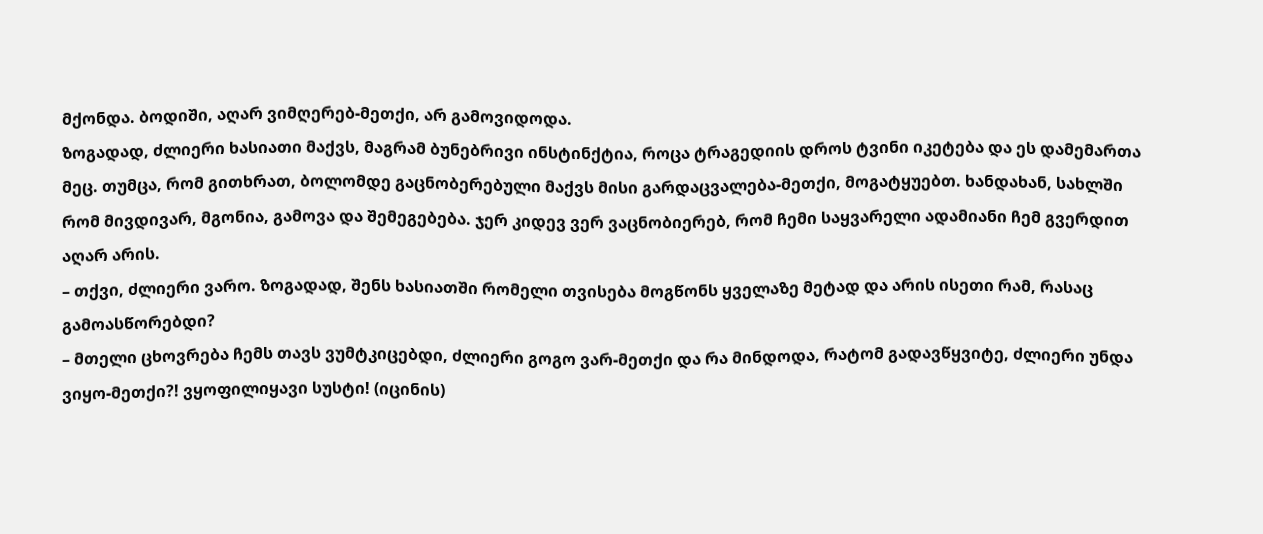მქონდა. ბოდიში, აღარ ვიმღერებ-მეთქი, არ გამოვიდოდა.
ზოგადად, ძლიერი ხასიათი მაქვს, მაგრამ ბუნებრივი ინსტინქტია, როცა ტრაგედიის დროს ტვინი იკეტება და ეს დამემართა მეც. თუმცა, რომ გითხრათ, ბოლომდე გაცნობერებული მაქვს მისი გარდაცვალება-მეთქი, მოგატყუებთ. ხანდახან, სახლში რომ მივდივარ, მგონია, გამოვა და შემეგებება. ჯერ კიდევ ვერ ვაცნობიერებ, რომ ჩემი საყვარელი ადამიანი ჩემ გვერდით აღარ არის.
– თქვი, ძლიერი ვარო. ზოგადად, შენს ხასიათში რომელი თვისება მოგწონს ყველაზე მეტად და არის ისეთი რამ, რასაც გამოასწორებდი?
– მთელი ცხოვრება ჩემს თავს ვუმტკიცებდი, ძლიერი გოგო ვარ-მეთქი და რა მინდოდა, რატომ გადავწყვიტე, ძლიერი უნდა ვიყო-მეთქი?! ვყოფილიყავი სუსტი! (იცინის)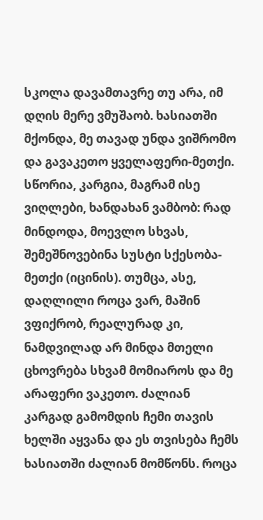სკოლა დავამთავრე თუ არა, იმ დღის მერე ვმუშაობ. ხასიათში მქონდა, მე თავად უნდა ვიშრომო და გავაკეთო ყველაფერი-მეთქი. სწორია, კარგია, მაგრამ ისე ვიღლები, ხანდახან ვამბობ: რად მინდოდა, მოევლო სხვას, შემეშნოვებინა სუსტი სქესობა-მეთქი (იცინის). თუმცა, ასე, დაღლილი როცა ვარ, მაშინ ვფიქრობ, რეალურად კი, ნამდვილად არ მინდა მთელი ცხოვრება სხვამ მომიაროს და მე არაფერი ვაკეთო. ძალიან კარგად გამომდის ჩემი თავის ხელში აყვანა და ეს თვისება ჩემს ხასიათში ძალიან მომწონს. როცა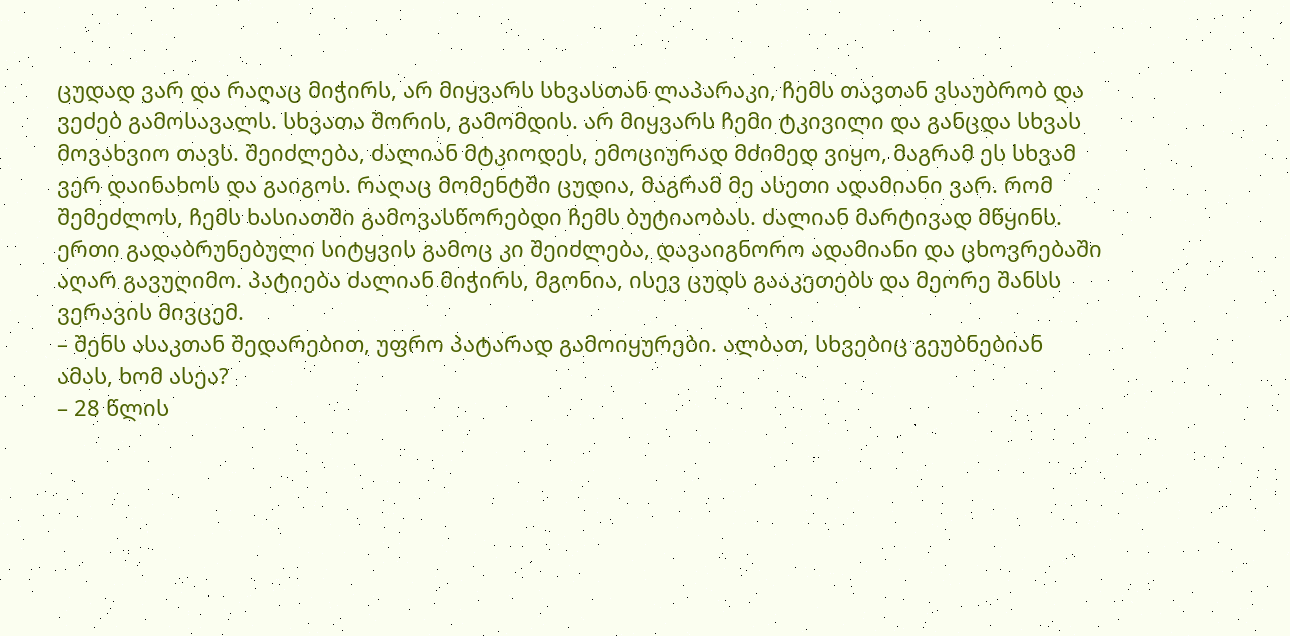ცუდად ვარ და რაღაც მიჭირს, არ მიყვარს სხვასთან ლაპარაკი, ჩემს თავთან ვსაუბრობ და ვეძებ გამოსავალს. სხვათა შორის, გამომდის. არ მიყვარს ჩემი ტკივილი და განცდა სხვას მოვახვიო თავს. შეიძლება, ძალიან მტკიოდეს, ემოციურად მძიმედ ვიყო, მაგრამ ეს სხვამ ვერ დაინახოს და გაიგოს. რაღაც მომენტში ცუდია, მაგრამ მე ასეთი ადამიანი ვარ. რომ შემეძლოს, ჩემს ხასიათში გამოვასწორებდი ჩემს ბუტიაობას. ძალიან მარტივად მწყინს. ერთი გადაბრუნებული სიტყვის გამოც კი შეიძლება, დავაიგნორო ადამიანი და ცხოვრებაში აღარ გავუღიმო. პატიება ძალიან მიჭირს, მგონია, ისევ ცუდს გააკეთებს და მეორე შანსს ვერავის მივცემ.
– შენს ასაკთან შედარებით, უფრო პატარად გამოიყურები. ალბათ, სხვებიც გეუბნებიან ამას, ხომ ასეა?
– 28 წლის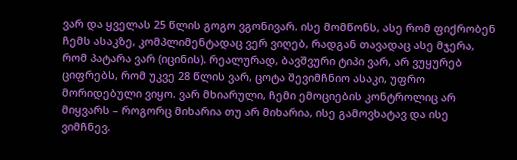ვარ და ყველას 25 წლის გოგო ვგონივარ. ისე მომწონს, ასე რომ ფიქრობენ ჩემს ასაკზე, კომპლიმენტადაც ვერ ვიღებ, რადგან თავადაც ასე მჯერა, რომ პატარა ვარ (იცინის). რეალურად, ბავშვური ტიპი ვარ, არ ვუყურებ ციფრებს, რომ უკვე 28 წლის ვარ, ცოტა შევიმჩნიო ასაკი, უფრო მორიდებული ვიყო. ვარ მხიარული, ჩემი ემოციების კონტროლიც არ მიყვარს – როგორც მიხარია თუ არ მიხარია, ისე გამოვხატავ და ისე ვიმჩნევ.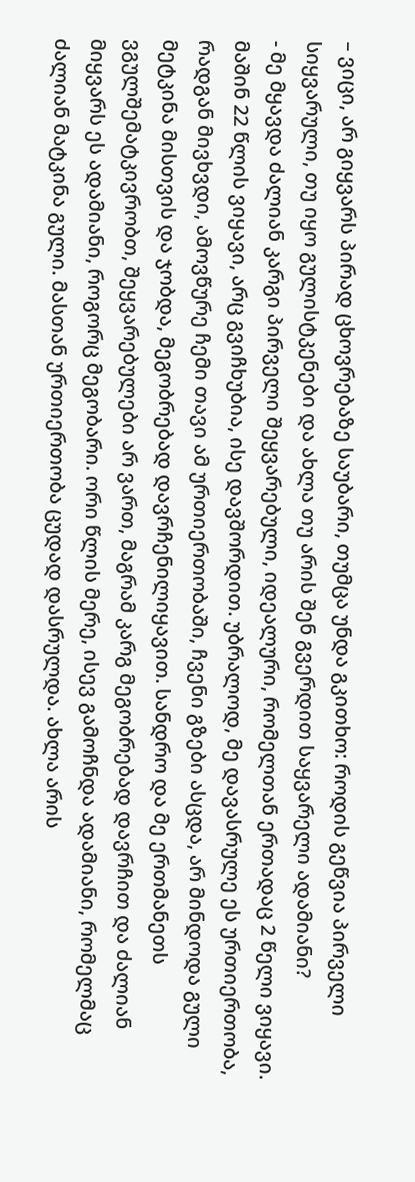– ვიცი, არ გიყვარს პირად ცხოვრებაზე საუბარი, თუმცა უნდა გკითხო: როდის გეწვია პირველი სიყვარული, თუ იყო გულისტკენები და ახლა თუ არის შენ გვერდით საყვარელი ადამიანი?
- მე მყავდა ძალიან კარგი პირველი შეყვარებული, იდეალური, რომელთან ერთადაც 2 წელი ვიყავი. მაშინ 22 წლის ვიყავი, არც გვიჩხუბია, ისე დავშორდით. უბრალოდ, მე დავასრულე ეს ურთიერთობა, რადგან მივხვდი, ამოვწურე ჩემი თავი ამ ურთიერთობაში, ჩვენი გზები ასცდა, არ მინდოდა გული მეტკინა მისთვის და ჯობდა, მეგობრებად დავრჩენილიყავით. სანდრო და მე ერთმანეთს ვგულშემატკივრობთ, შეყვარებულები არ ვართ, მაგრამ კარგ მეგობრებად დავრჩით და ძალიან მიყვარს ეს ადამიანი, როგორც მეგობარი. ორი წლის მერე, ისევ გამოჩნდა ადამიანი, რომელმაც ძალიან მატკინა გული. მასთან ურთიერთობა ცუდად დასრულდა. ახლა არის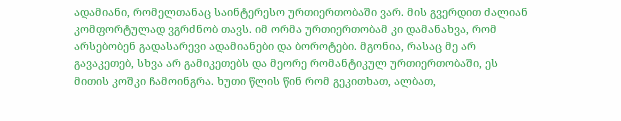ადამიანი, რომელთანაც საინტერესო ურთიერთობაში ვარ. მის გვერდით ძალიან კომფორტულად ვგრძნობ თავს. იმ ორმა ურთიერთობამ კი დამანახვა, რომ არსებობენ გადასარევი ადამიანები და ბოროტები. მგონია, რასაც მე არ გავაკეთებ, სხვა არ გამიკეთებს და მეორე რომანტიკულ ურთიერთობაში, ეს მითის კოშკი ჩამოინგრა. ხუთი წლის წინ რომ გეკითხათ, ალბათ,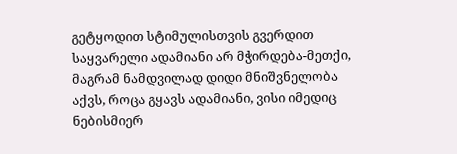გეტყოდით სტიმულისთვის გვერდით საყვარელი ადამიანი არ მჭირდება-მეთქი, მაგრამ ნამდვილად დიდი მნიშვნელობა აქვს, როცა გყავს ადამიანი, ვისი იმედიც ნებისმიერ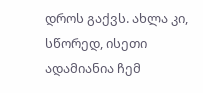დროს გაქვს. ახლა კი, სწორედ, ისეთი ადამიანია ჩემ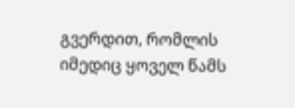გვერდით, რომლის იმედიც ყოველ წამს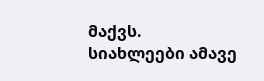მაქვს.
სიახლეები ამავე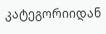კატეგორიიდან